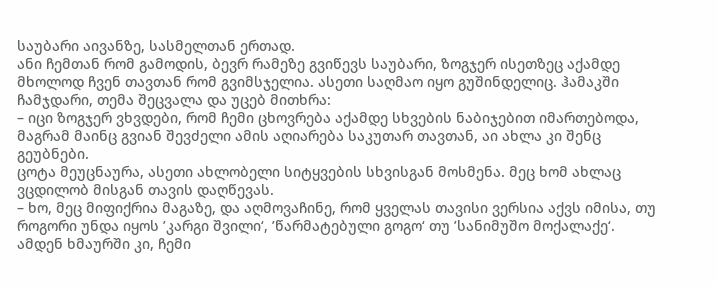საუბარი აივანზე, სასმელთან ერთად.
ანი ჩემთან რომ გამოდის, ბევრ რამეზე გვიწევს საუბარი, ზოგჯერ ისეთზეც აქამდე მხოლოდ ჩვენ თავთან რომ გვიმსჯელია. ასეთი საღმაო იყო გუშინდელიც. ჰამაკში ჩამჯდარი, თემა შეცვალა და უცებ მითხრა:
– იცი ზოგჯერ ვხვდები, რომ ჩემი ცხოვრება აქამდე სხვების ნაბიჯებით იმართებოდა, მაგრამ მაინც გვიან შევძელი ამის აღიარება საკუთარ თავთან, აი ახლა კი შენც გეუბნები.
ცოტა მეუცნაურა, ასეთი ახლობელი სიტყვების სხვისგან მოსმენა. მეც ხომ ახლაც ვცდილობ მისგან თავის დაღწევას.
– ხო, მეც მიფიქრია მაგაზე, და აღმოვაჩინე, რომ ყველას თავისი ვერსია აქვს იმისა, თუ როგორი უნდა იყოს ’კარგი შვილი‘, ’წარმატებული გოგო‘ თუ ’სანიმუშო მოქალაქე‘. ამდენ ხმაურში კი, ჩემი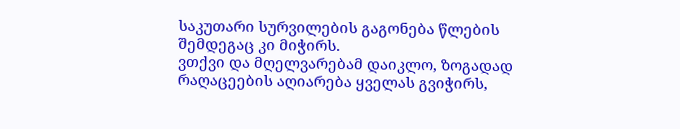საკუთარი სურვილების გაგონება წლების შემდეგაც კი მიჭირს.
ვთქვი და მღელვარებამ დაიკლო, ზოგადად რაღაცეების აღიარება ყველას გვიჭირს,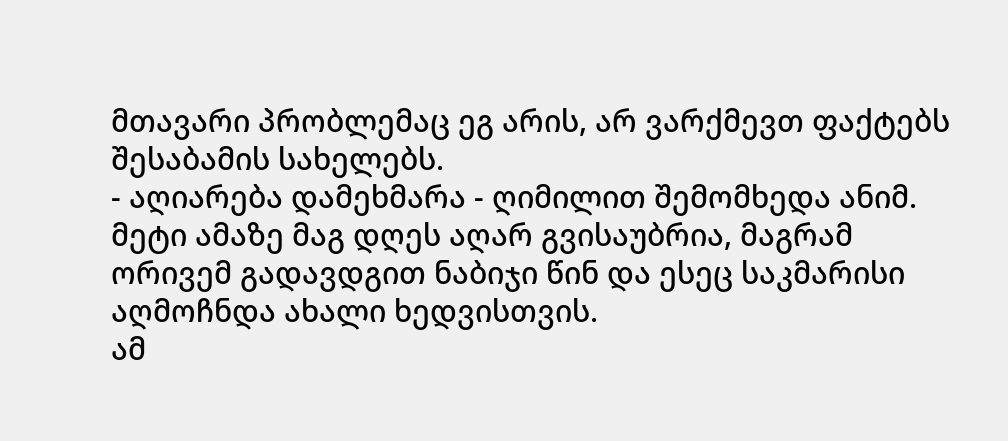მთავარი პრობლემაც ეგ არის, არ ვარქმევთ ფაქტებს შესაბამის სახელებს.
- აღიარება დამეხმარა - ღიმილით შემომხედა ანიმ.
მეტი ამაზე მაგ დღეს აღარ გვისაუბრია, მაგრამ ორივემ გადავდგით ნაბიჯი წინ და ესეც საკმარისი აღმოჩნდა ახალი ხედვისთვის.
ამ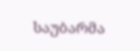საუბარმა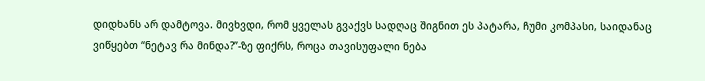დიდხანს არ დამტოვა. მივხვდი, რომ ყველას გვაქვს სადღაც შიგნით ეს პატარა, ჩუმი კომპასი, საიდანაც ვიწყებთ “ნეტავ რა მინდა?”-ზე ფიქრს, როცა თავისუფალი ნება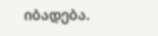იბადება.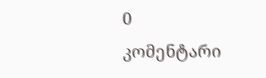0 კომენტარი